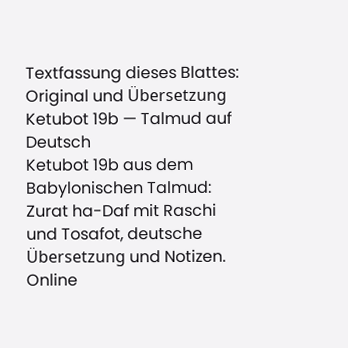Textfassung dieses Blattes: Original und Übersetzung
Ketubot 19b — Talmud auf Deutsch
Ketubot 19b aus dem Babylonischen Talmud: Zurat ha-Daf mit Raschi und Tosafot, deutsche Übersetzung und Notizen. Online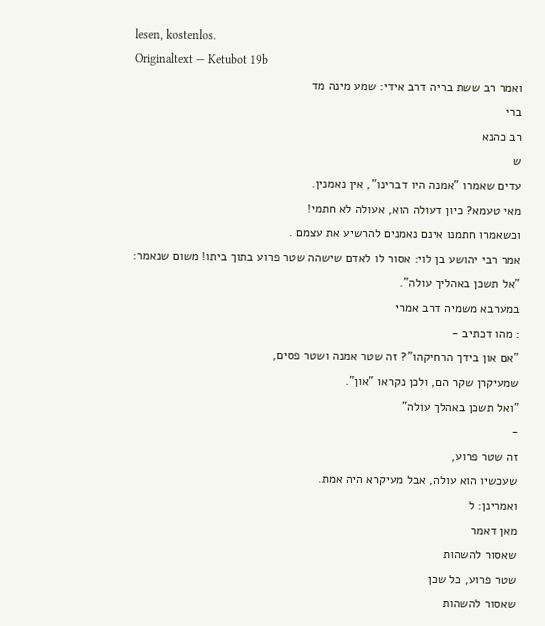lesen, kostenlos.
Originaltext — Ketubot 19b
ואמר רב ששת בריה דרב אידי: שמע מינה מד
ברי
רב כהנא
ש
עדים שאמרו "אמנה היו דברינו", אין נאמנין.
מאי טעמא? כיון דעולה הוא, אעולה לא חתמי!
וכשאמרו חתמנו אינם נאמנים להרשיע את עצמם .
אמר רבי יהושע בן לוי: אסור לו לאדם שישהה שטר פרוע בתוך ביתו! משום שנאמר: "אל תשכן באהליך עולה".
במערבא משמיה דרב אמרי
: מהו דכתיב -
"אם און בידך הרחיקהו"? זה שטר אמנה ושטר פסים,
שמעיקרן שקר הם, ולכן נקראו "און".
"ואל תשכן באהלך עולה"
-
זה שטר פרוע,
שעכשיו הוא עולה, אבל מעיקרא היה אמת.
ואמרינן: ל
מאן דאמר
שאסור להשהות
שטר פרוע, כל שכן
שאסור להשהות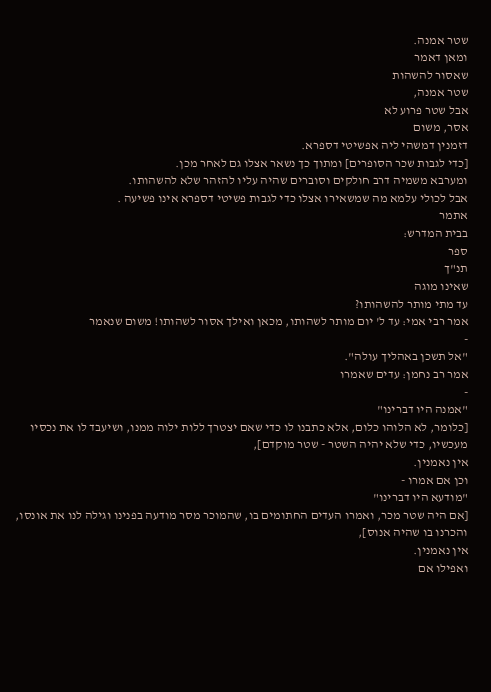שטר אמנה.
ומאן דאמר
שאסור להשהות
שטר אמנה,
אבל שטר פרוע לא
אסר, משום
דזמנין דמשהי ליה אפשיטי דספרא.
[כדי לגבות שכר הסופרים] ומתוך כך נשאר אצלו גם לאחר מכן.
ומערבא משמיה דרב חולקים וסוברים שהיה עליו להזהר שלא להשהותו.
אבל לכולי עלמא מה שמשאירו אצלו כדי לגבות פשיטי דספרא אינו פשיעה .
אתמר
בבית המדרש:
ספר
תנ"ך
שאינו מוגה
עד מתי מותר להשהותו?
אמר רבי אמי: עד ל' יום מותר לשהותו, מכאן ואילך אסור לשהותו! משום שנאמר
-
"אל תשכן באהליך עולה".
אמר רב נחמן: עדים שאמרו
-
"אמנה היו דברינו"
[כלומר, לא הלוהו כלום, אלא כתבנו לו כדי שאם יצטרך ללות ילוה ממנו, ושיעבד לו את נכסיו מעכשיו, כדי שלא יהיה השטר - שטר מוקדם],
אין נאמנין.
וכן אם אמרו -
"מודעא היו דברינו"
[אם היה שטר מכר, ואמרו העדים החתומים בו, שהמוכר מסר מודעה בפנינו וגילה לנו את אונסו, והכרנו בו שהיה אנוס],
אין נאמנין.
ואפילו אם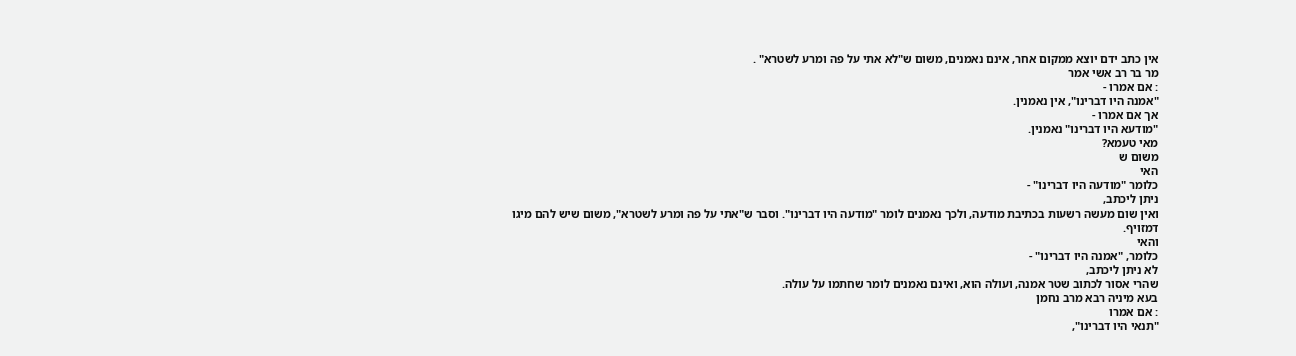אין כתב ידם יוצא ממקום אחר, אינם נאמנים, משום ש"לא אתי על פה ומרע לשטרא" .
מר בר רב אשי אמר
: אם אמרו -
"אמנה היו דברינו", אין נאמנין.
אך אם אמרו -
"מודעא היו דברינו" נאמנין.
מאי טעמא?
משום ש
האי
כלומר "מודעה היו דברינו" -
ניתן ליכתב,
ואין שום מעשה רשעות בכתיבת מודעה, ולכך נאמנים לומר "מודעה היו דברינו". וסבר ש"אתי על פה ומרע לשטרא", משום שיש להם מיגו דמזויף.
והאי
כלומר, "אמנה היו דברינו" -
לא ניתן ליכתב,
שהרי אסור לכתוב שטר אמנה, ועולה הוא, ואינם נאמנים לומר שחתמו על עולה.
בעא מיניה רבא מרב נחמן
: אם אמרו
"תנאי היו דברינו",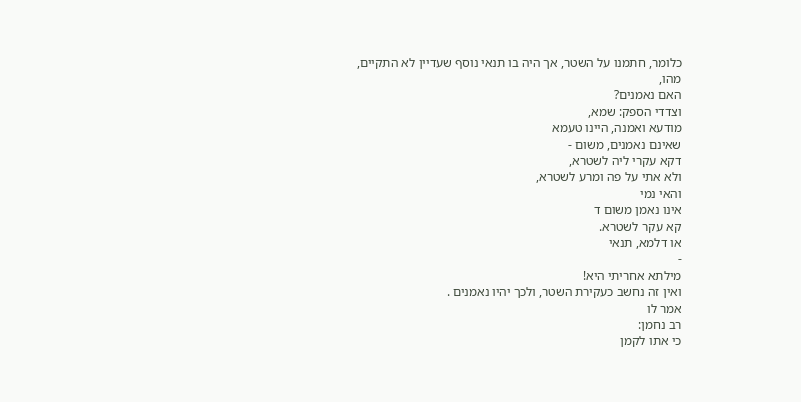כלומר, חתמנו על השטר, אך היה בו תנאי נוסף שעדיין לא התקיים,
מהו,
האם נאמנים?
וצדדי הספק: שמא,
מודעא ואמנה, היינו טעמא
שאינם נאמנים, משום -
דקא עקרי ליה לשטרא,
ולא אתי על פה ומרע לשטרא,
והאי נמי
אינו נאמן משום ד
קא עקר לשטרא.
או דלמא, תנאי
-
מילתא אחריתי היא!
ואין זה נחשב כעקירת השטר, ולכך יהיו נאמנים .
אמר לו
רב נחמן:
כי אתו לקמן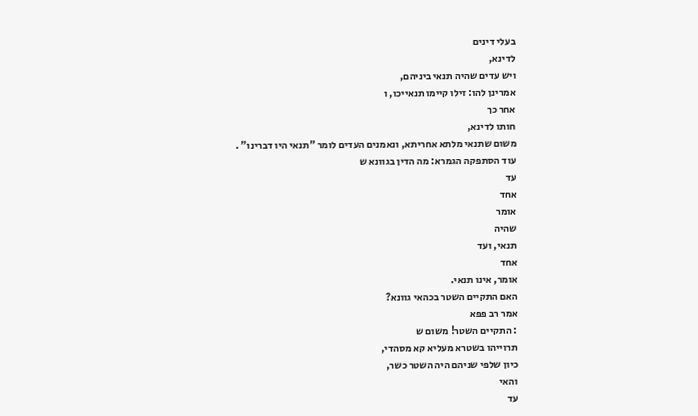בעלי דינים
לדינא,
ויש עדים שהיה תנאי ביניהם,
אמרינן להו: זילו קיימו תנאייכו, ו
אחר כך
חותו לדינא,
משום שתנאי מלתא אחריתא, ונאמנים העדים לומר "תנאי היו דברינו" .
עוד הסתפקה הגמרא: מה הדין בגוונא ש
עד
אחד
אומר
שהיה
תנאי, ועד
אחד
אומר, אינו תנאי.
האם התקיים השטר בכהאי גוונא?
אמר רב פפא
: התקיים השטר! משום ש
תרוייהו בשטרא מעליא קא מסהדי,
כיון שלפי שניהם היה השטר כשר,
והאי
עד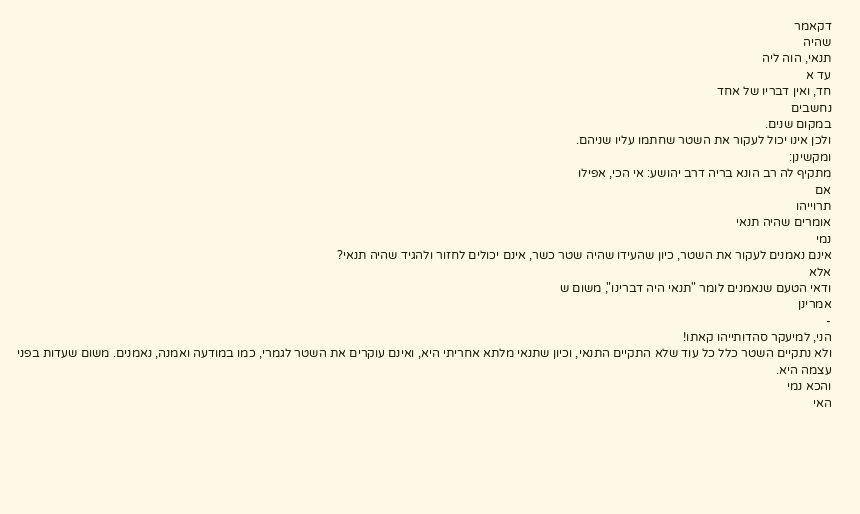דקאמר
שהיה
תנאי, הוה ליה
עד א
חד, ואין דבריו של אחד
נחשבים
במקום שנים.
ולכן אינו יכול לעקור את השטר שחתמו עליו שניהם.
ומקשינן:
מתקיף לה רב הונא בריה דרב יהושע: אי הכי, אפילו
אם
תרוייהו
אומרים שהיה תנאי
נמי
אינם נאמנים לעקור את השטר, כיון שהעידו שהיה שטר כשר, אינם יכולים לחזור ולהגיד שהיה תנאי?
אלא
ודאי הטעם שנאמנים לומר "תנאי היה דברינו", משום ש
אמרינן
-
הני, למיעקר סהדותייהו קאתו!
ולא נתקיים השטר כלל כל עוד שלא התקיים התנאי, וכיון שתנאי מלתא אחריתי היא, ואינם עוקרים את השטר לגמרי, כמו במודעה ואמנה, נאמנים. משום שעדות בפני עצמה היא.
והכא נמי
האי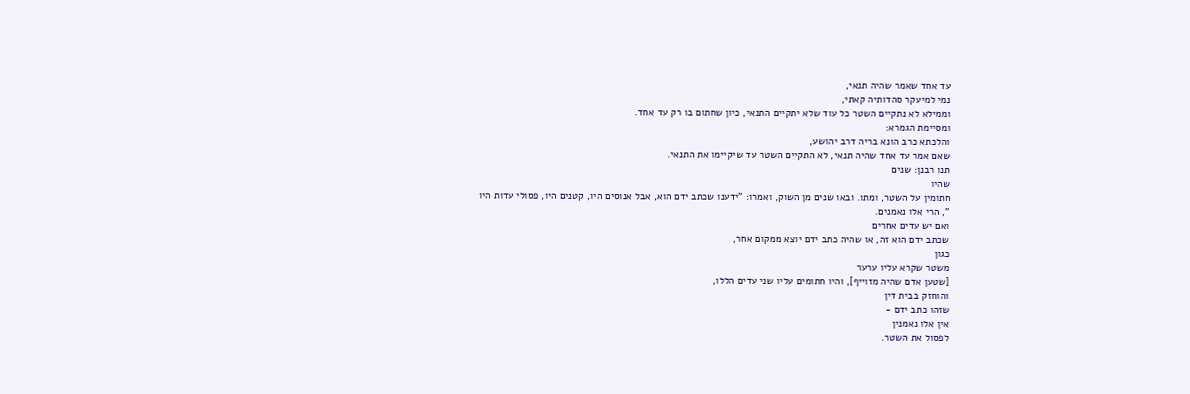עד אחד שאמר שהיה תנאי,
נמי למיעקר סהדותיה קאתי,
וממילא לא נתקיים השטר כל עוד שלא יתקיים התנאי, כיון שחתום בו רק עד אחד.
ומסיימת הגמרא:
והלכתא כרב הונא בריה דרב יהושע,
שאם אמר עד אחד שהיה תנאי, לא התקיים השטר עד שיקיימו את התנאי.
תנו רבנן: שנים
שהיו
חתומין על השטר, ומתו. ובאו שנים מן השוק, ואמרו: "ידענו שכתב ידם הוא, אבל אנוסים היו, קטנים היו, פסולי עדות היו
", הרי אלו נאמנים.
ואם יש עדים אחרים
שכתב ידם הוא זה, או שהיה כתב ידם יוצא ממקום אחר,
כגון
משטר שקרא עליו ערער
[שטען אדם שהיה מזוייף], והיו חתומים עליו שני עדים הללו,
והוחזק בבית דין
שזהו כתב ידם -
אין אלו נאמנין
לפסול את השטר.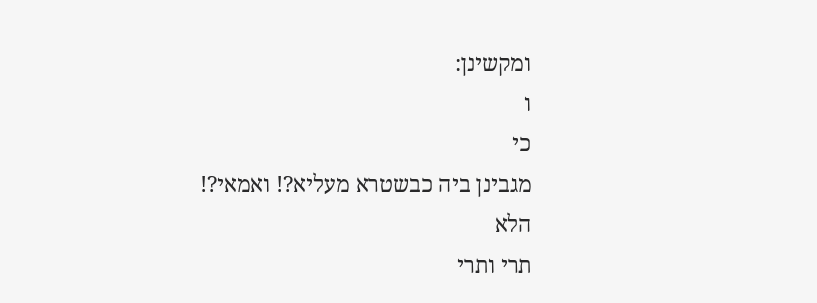ומקשינן:
ו
כי
מגבינן ביה כבשטרא מעליא?! ואמאי?!
הלא
תרי ותרי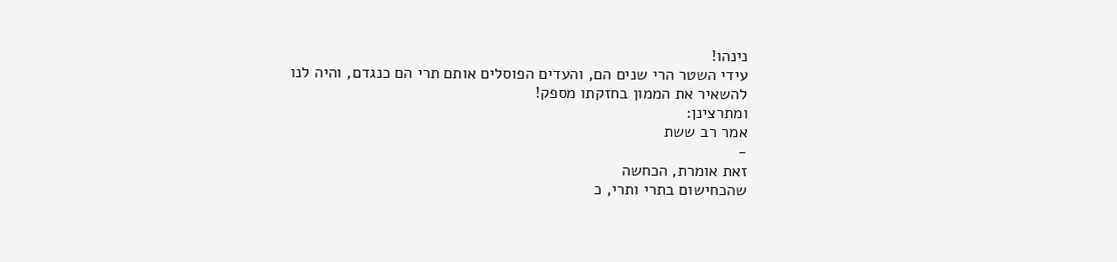נינהו!
עידי השטר הרי שנים הם, והעדים הפוסלים אותם תרי הם כנגדם, והיה לנו להשאיר את הממון בחזקתו מספק!
ומתרצינן:
אמר רב ששת
-
זאת אומרת, הכחשה
שהכחישום בתרי ותרי, כ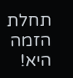תחלת הזמה היא!